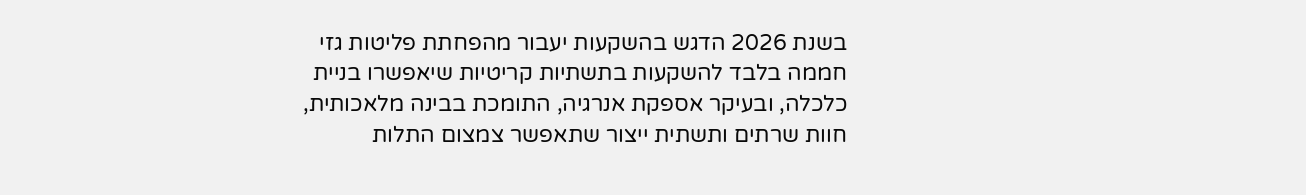בשנת 2026 הדגש בהשקעות יעבור מהפחתת פליטות גזי חממה בלבד להשקעות בתשתיות קריטיות שיאפשרו בניית כלכלה, ובעיקר אספקת אנרגיה, התומכת בבינה מלאכותית, חוות שרתים ותשתית ייצור שתאפשר צמצום התלות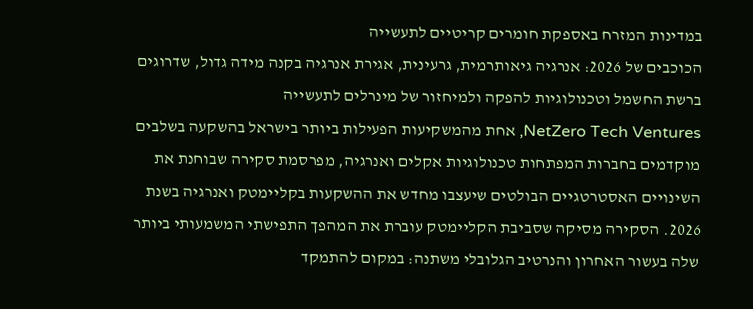במדינות המזרח באספקת חומרים קריטיים לתעשייה
הכוכבים של 2026: אנרגיה גיאותרמית, גרעינית, אגירת אנרגיה בקנה מידה גדול, שדרוגים ברשת החשמל וטכנולוגיות להפקה ולמיחזור של מינרלים לתעשייה
NetZero Tech Ventures, אחת מהמשקיעות הפעילות ביותר בישראל בהשקעה בשלבים מוקדמים בחברות המפתחות טכנולוגיות אקלים ואנרגיה, מפרסמת סקירה שבוחנת את השינויים האסטרטגיים הבולטים שיעצבו מחדש את ההשקעות בקליימטק ואנרגיה בשנת 2026. הסקירה מסיקה שסביבת הקליימטק עוברת את המהפך התפישתי המשמעותי ביותר שלה בעשור האחרון והנרטיב הגלובלי משתנה: במקום להתמקד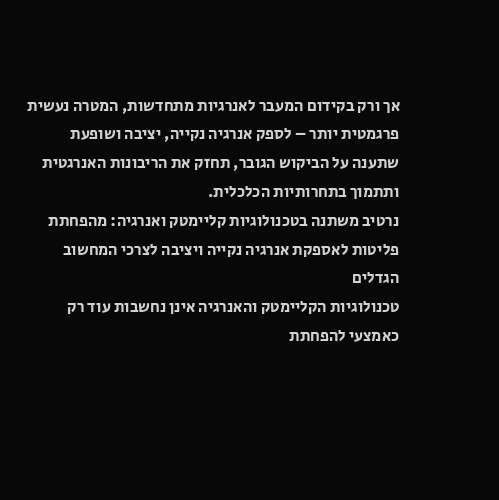אך ורק בקידום המעבר לאנרגיות מתחדשות, המטרה נעשית פרגמטית יותר – לספק אנרגיה נקייה, יציבה ושופעת שתענה על הביקוש הגובר, תחזק את הריבונות האנרגטית ותתמוך בתחרותיות הכלכלית.
נרטיב משתנה בטכנולוגיות קליימטק ואנרגיה: מהפחתת פליטות לאספקת אנרגיה נקייה ויציבה לצרכי המחשוב הגדלים
טכנולוגיות הקליימטק והאנרגיה אינן נחשבות עוד רק כאמצעי להפחתת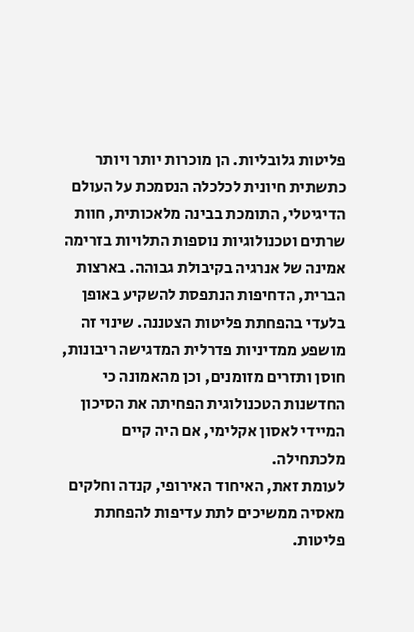פליטות גלובליות. הן מוכרות יותר ויותר כתשתית חיונית לכלכלה הנסמכת על העולם הדיגיטלי, התומכת בבינה מלאכותית, חוות שרתים וטכנולוגיות נוספות התלויות בזרימה אמינה של אנרגיה בקיבולת גבוהה. בארצות הברית, הדחיפות הנתפסת להשקיע באופן בלעדי בהפחתת פליטות הצטננה. שינוי זה מושפע ממדיניות פדרלית המדגישה ריבונות, חוסן ותזרים מזומנים, וכן מהאמונה כי החדשנות הטכנולוגית הפחיתה את הסיכון המיידי לאסון אקלימי, אם היה קיים מלכתחילה.
לעומת זאת, האיחוד האירופי, קנדה וחלקים מאסיה ממשיכים לתת עדיפות להפחתת פליטות.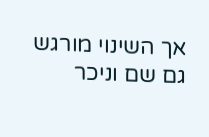אך השינוי מורגש גם שם וניכר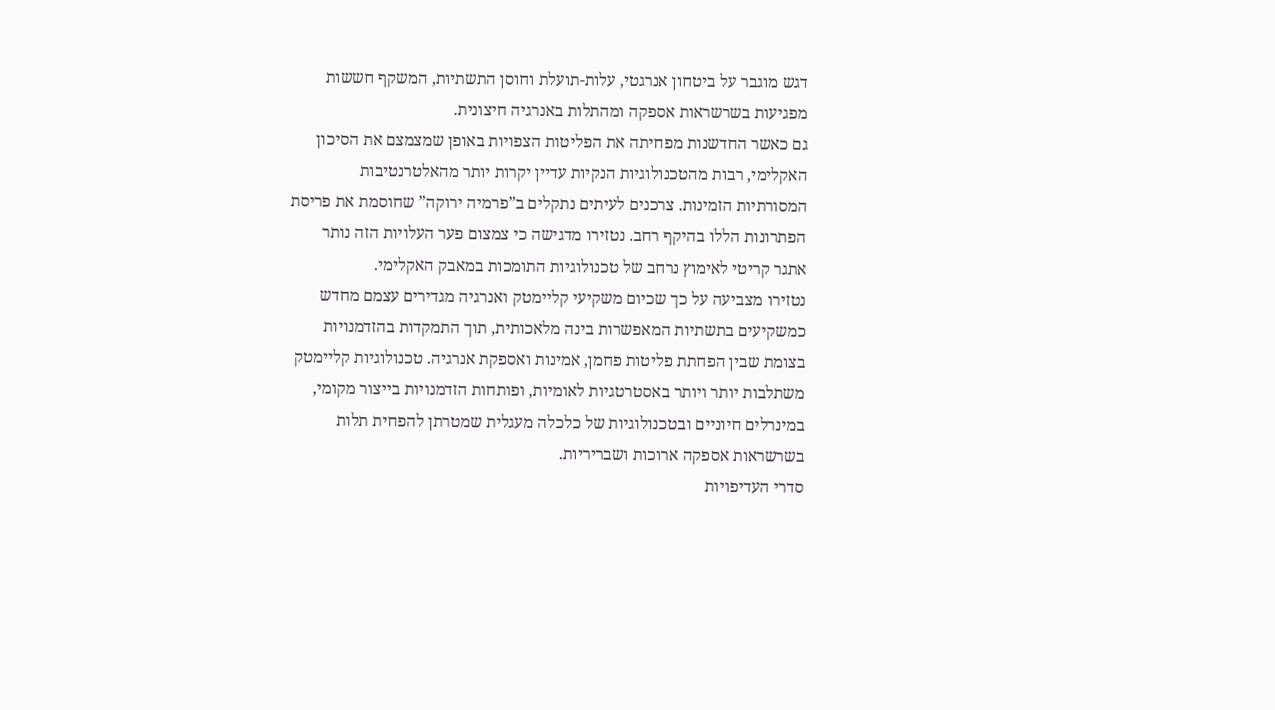דגש מוגבר על ביטחון אנרגטי, עלות-תועלת וחוסן התשתיות, המשקף חששות מפגיעות בשרשראות אספקה ומהתלות באנרגיה חיצונית.
גם כאשר החדשנות מפחיתה את הפליטות הצפויות באופן שמצמצם את הסיכון האקלימי, רבות מהטכנולוגיות הנקיות עדיין יקרות יותר מהאלטרנטיבות המסורתיות הזמינות. צרכנים לעיתים נתקלים ב”פרמיה ירוקה” שחוסמת את פריסת הפתרונות הללו בהיקף רחב. נטזירו מדגישה כי צמצום פער העלויות הזה נותר אתגר קריטי לאימוץ נרחב של טכנולוגיות התומכות במאבק האקלימי.
נטזירו מצביעה על כך שכיום משקיעי קליימטק ואנרגיה מגדירים עצמם מחדש כמשקיעים בתשתיות המאפשרות בינה מלאכותית, תוך התמקדות בהזדמנויות בצומת שבין הפחתת פליטות פחמן, אמינות ואספקת אנרגיה. טכנולוגיות קליימטק משתלבות יותר ויותר באסטרטגיות לאומיות, ופותחות הזדמנויות בייצור מקומי, במינרלים חיוניים ובטכנולוגיות של כלכלה מעגלית שמטרתן להפחית תלות בשרשראות אספקה ארוכות ושבריריות.
סדרי העדיפויות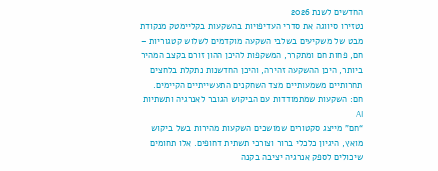החדשים לשנת 2026
נטזירו סיווגה את סדרי העדיפויות בהשקעות בקליימטק מנקודת מבט של משקיעים בשלבי השקעה מוקדמים לשלוש קטגוריות – חם, פחות חם ומתקרר, המשקפות להיכן ההון זורם בקצב המהיר ביותר, היכן ההשקעה זהירה, והיכן החדשנות נתקלת בלחצים תחרותיים משמעותיים מצד השחקנים התעשייתיים הקיימים.
חם: השקעות שמתמודדות עם הביקוש הגובר לאנרגיה ותשתיות AI
“חם” מייצג סקטורים שמושכים השקעות מהירות בשל ביקוש מואץ, היגיון כלכלי ברור וצורכי תשתית דחופים. אלו תחומים שיכולים לספק אנרגיה יציבה בקנה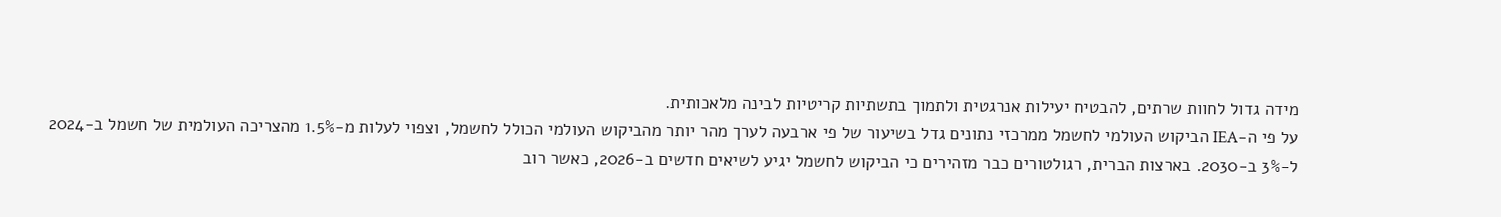מידה גדול לחוות שרתים, להבטיח יעילות אנרגטית ולתמוך בתשתיות קריטיות לבינה מלאכותית.
על פי ה-IEA הביקוש העולמי לחשמל ממרכזי נתונים גדל בשיעור של פי ארבעה לערך מהר יותר מהביקוש העולמי הכולל לחשמל, וצפוי לעלות מ-1.5% מהצריכה העולמית של חשמל ב-2024 ל-3% ב-2030. בארצות הברית, רגולטורים כבר מזהירים כי הביקוש לחשמל יגיע לשיאים חדשים ב-2026, כאשר רוב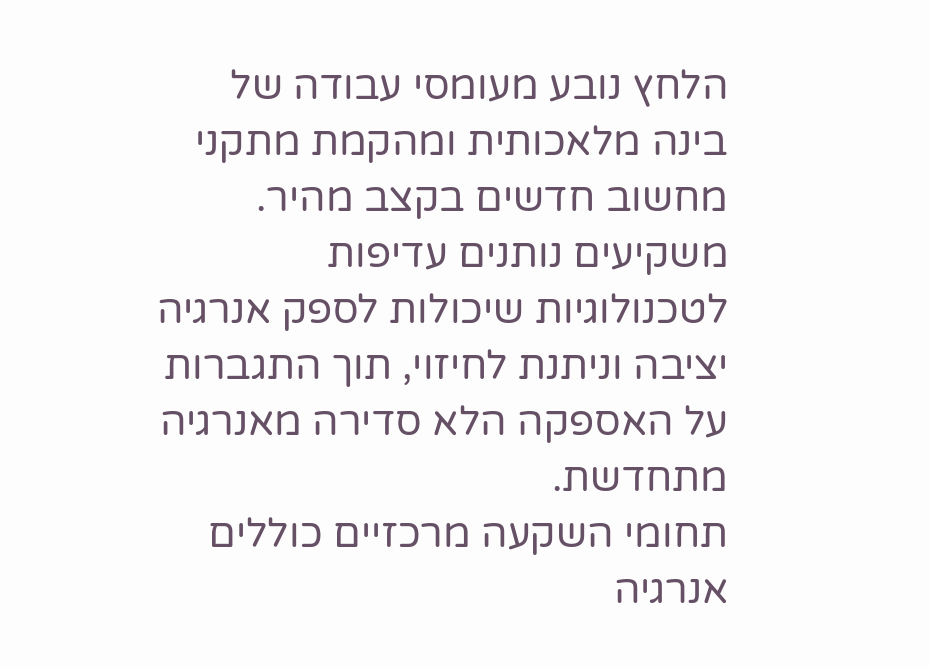הלחץ נובע מעומסי עבודה של בינה מלאכותית ומהקמת מתקני מחשוב חדשים בקצב מהיר. משקיעים נותנים עדיפות לטכנולוגיות שיכולות לספק אנרגיה יציבה וניתנת לחיזוי, תוך התגברות על האספקה הלא סדירה מאנרגיה מתחדשת.
תחומי השקעה מרכזיים כוללים אנרגיה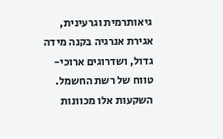גיאותרמית וגרעינית, אגירת אנרגיה בקנה מידה גדול, ושדרוגים ארוכי-טווח של רשת החשמל. השקעות אלו מכוונות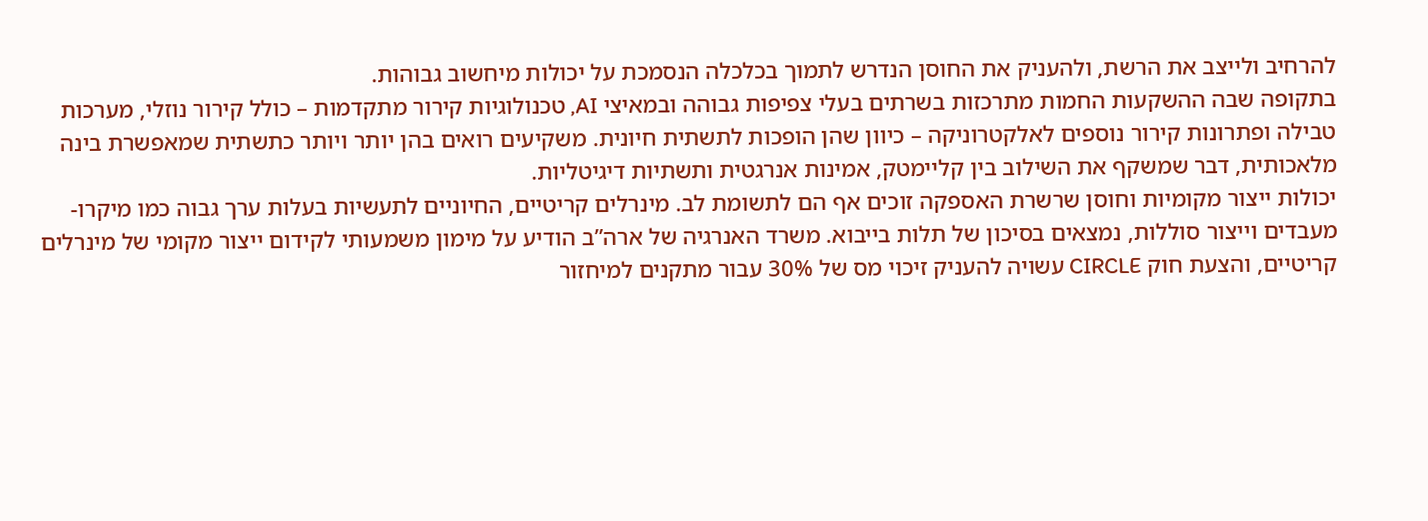להרחיב ולייצב את הרשת, ולהעניק את החוסן הנדרש לתמוך בכלכלה הנסמכת על יכולות מיחשוב גבוהות.
בתקופה שבה ההשקעות החמות מתרכזות בשרתים בעלי צפיפות גבוהה ובמאיצי AI, טכנולוגיות קירור מתקדמות – כולל קירור נוזלי, מערכות טבילה ופתרונות קירור נוספים לאלקטרוניקה – כיוון שהן הופכות לתשתית חיונית. משקיעים רואים בהן יותר ויותר כתשתית שמאפשרת בינה מלאכותית, דבר שמשקף את השילוב בין קליימטק, אמינות אנרגטית ותשתיות דיגיטליות.
יכולות ייצור מקומיות וחוסן שרשרת האספקה זוכים אף הם לתשומת לב. מינרלים קריטיים, החיוניים לתעשיות בעלות ערך גבוה כמו מיקרו-מעבדים וייצור סוללות, נמצאים בסיכון של תלות בייבוא. משרד האנרגיה של ארה”ב הודיע על מימון משמעותי לקידום ייצור מקומי של מינרלים קריטיים, והצעת חוק CIRCLE עשויה להעניק זיכוי מס של 30% עבור מתקנים למיחזור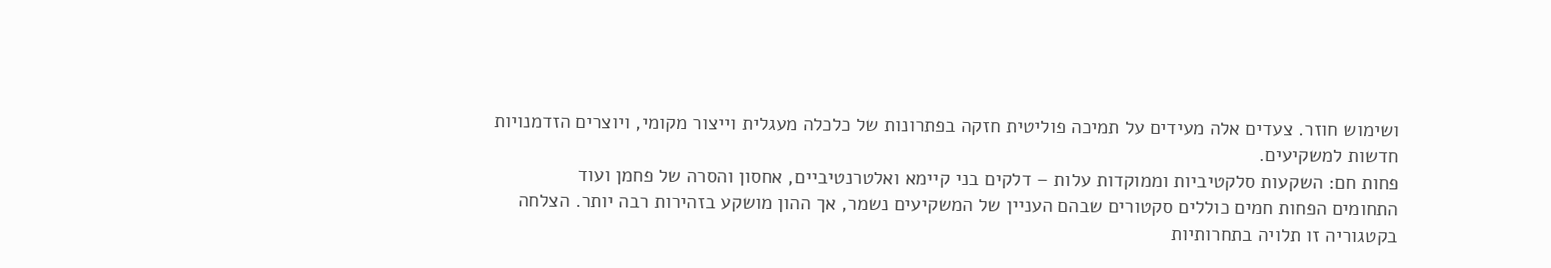ושימוש חוזר. צעדים אלה מעידים על תמיכה פוליטית חזקה בפתרונות של כלכלה מעגלית וייצור מקומי, ויוצרים הזדמנויות חדשות למשקיעים.
פחות חם: השקעות סלקטיביות וממוקדות עלות – דלקים בני קיימא ואלטרנטיביים, אחסון והסרה של פחמן ועוד
התחומים הפחות חמים כוללים סקטורים שבהם העניין של המשקיעים נשמר, אך ההון מושקע בזהירות רבה יותר. הצלחה בקטגוריה זו תלויה בתחרותיות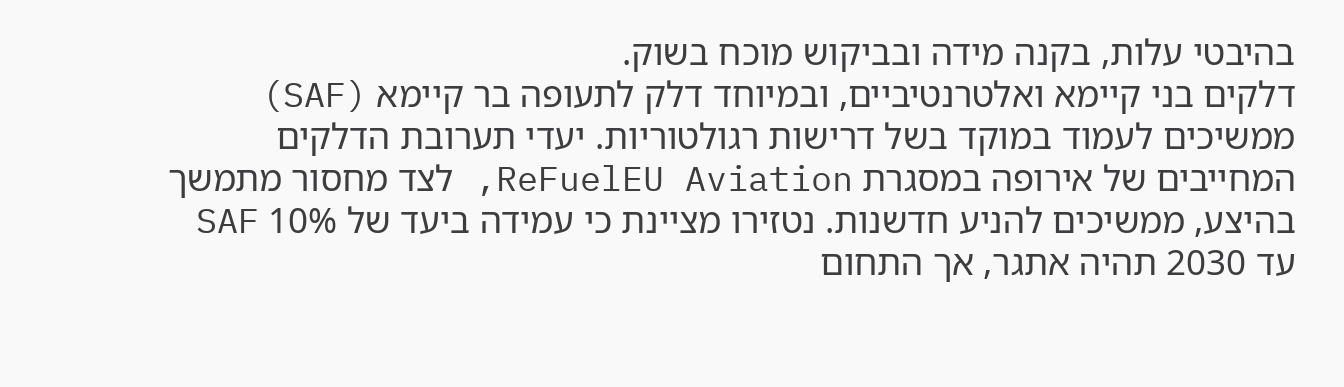בהיבטי עלות, בקנה מידה ובביקוש מוכח בשוק.
דלקים בני קיימא ואלטרנטיביים, ובמיוחד דלק לתעופה בר קיימא (SAF) ממשיכים לעמוד במוקד בשל דרישות רגולטוריות. יעדי תערובת הדלקים המחייבים של אירופה במסגרת ReFuelEU Aviation, לצד מחסור מתמשך בהיצע, ממשיכים להניע חדשנות. נטזירו מציינת כי עמידה ביעד של 10% SAF עד 2030 תהיה אתגר, אך התחום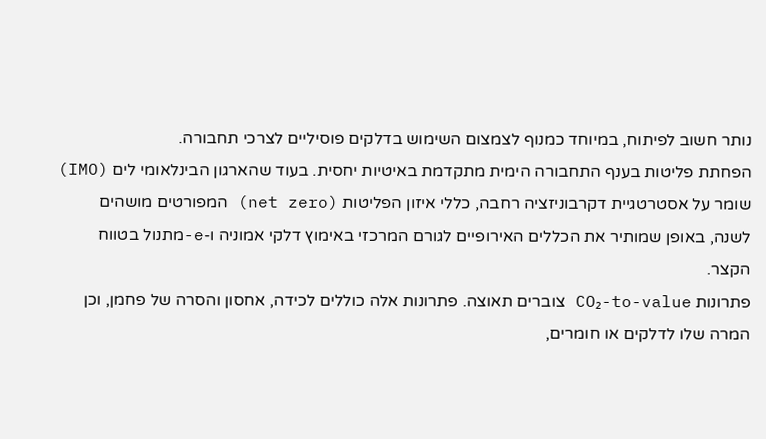נותר חשוב לפיתוח, במיוחד כמנוף לצמצום השימוש בדלקים פוסיליים לצרכי תחבורה.
הפחתת פליטות בענף התחבורה הימית מתקדמת באיטיות יחסית. בעוד שהארגון הבינלאומי לים (IMO) שומר על אסטרטגיית דקרבוניזציה רחבה, כללי איזון הפליטות (net zero) המפורטים מושהים לשנה, באופן שמותיר את הכללים האירופיים לגורם המרכזי באימוץ דלקי אמוניה ו-e-מתנול בטווח הקצר.
פתרונות CO₂-to-value צוברים תאוצה. פתרונות אלה כוללים לכידה, אחסון והסרה של פחמן, וכן המרה שלו לדלקים או חומרים,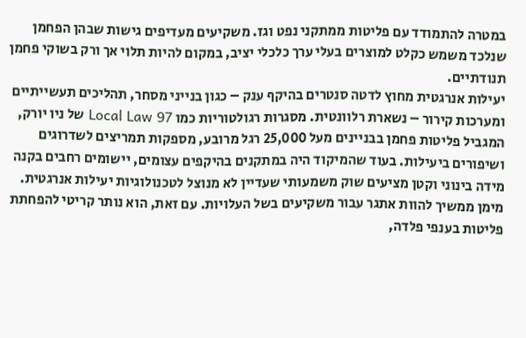במטרה להתמודד עם פליטות ממתקני נפט וגז. משקיעים מעדיפים גישות שבהן הפחמן שנלכד משמש כקלט למוצרים בעלי ערך כלכלי יציב, במקום להיות תלוי אך ורק בשוקי פחמן תנודתיים.
יעילות אנרגטית מחוץ לדטה סנטרים בהיקף ענק – כגון בנייני מסחר, תהליכים תעשייתיים ומערכות קירור – נשארת רלוונטית. מסגרות רגולטוריות כמו Local Law 97 של ניו יורק, המגביל פליטות פחמן בבניינים מעל 25,000 רגל מרובע, מספקות תמריצים לשדרוגים ושיפורים ביעילות. בעוד שהמיקוד היה במתקנים בהיקפים עצומים, יישומים רחבים בקנה מידה בינוני וקטן מציעים שוק משמעותי שעדיין לא מנוצל לטכנולוגיות יעילות אנרגטית.
מימן ממשיך להוות אתגר עבור משקיעים בשל העלויות. עם זאת, הוא נותר קריטי להפחתת פליטות בענפי פלדה,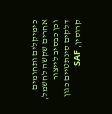כימיקלים ותחומים אחרים שקשה לחשמל, וכן כבסיב לייצור דלקים סינתטיים כגון קרוסין, SAF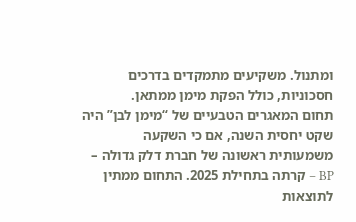ומתנול. משקיעים מתמקדים בדרכים חסכוניות, כולל הפקת מימן ממתאן.
תחום המאגרים הטבעיים של “מימן לבן” היה שקט יחסית השנה, אם כי השקעה משמעותית ראשונה של חברת דלק גדולה – BP – קרתה בתחילת 2025. התחום ממתין לתוצאות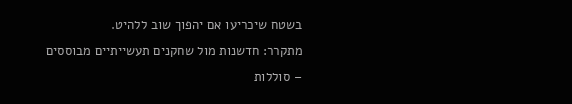בשטח שיכריעו אם יהפוך שוב ללהיט.
מתקרר: חדשנות מול שחקנים תעשייתיים מבוססים – סוללות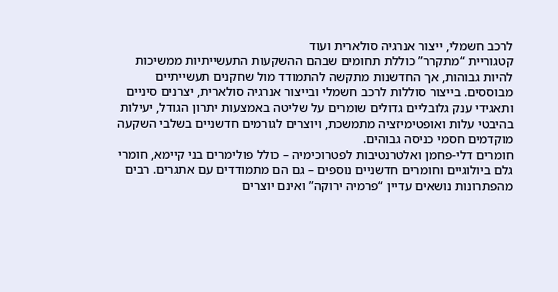לרכב חשמלי, ייצור אנרגיה סולארית ועוד
קטגוריית “מתקרר” כוללת תחומים שבהם ההשקעות התעשייתיות ממשיכות להיות גבוהות, אך החדשנות מתקשה להתמודד מול שחקנים תעשייתיים מבוססים. בייצור סוללות לרכב חשמלי ובייצור אנרגיה סולארית, יצרנים סיניים ותאגידי ענק גלובליים גדולים שומרים על שליטה באמצעות יתרון הגודל, יעילות בהיבטי עלות ואופטימיזציה מתמשכת, ויוצרים לגורמים חדשניים בשלבי השקעה מוקדמים חסמי כניסה גבוהים.
חומרים דלי-פחמן ואלטרנטיבות לפטרוכימיה – כולל פולימרים בני קיימא, חומרי גלם ביולוגיים וחומרים חדשניים נוספים – גם הם מתמודדים עם אתגרים. רבים מהפתרונות נושאים עדיין “פרמיה ירוקה” ואינם יוצרים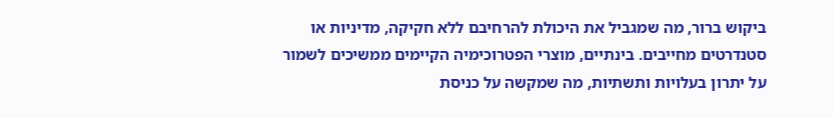ביקוש ברור, מה שמגביל את היכולת להרחיבם ללא חקיקה, מדיניות או סטנדרטים מחייבים. בינתיים, מוצרי הפטרוכימיה הקיימים ממשיכים לשמור על יתרון בעלויות ותשתיות, מה שמקשה על כניסת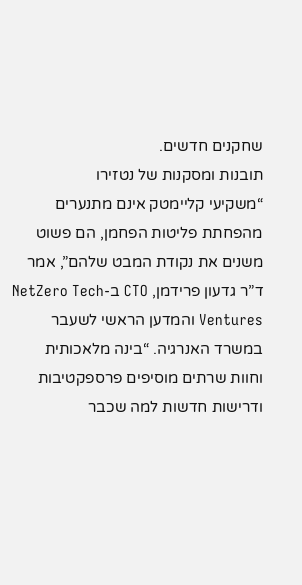שחקנים חדשים.
תובנות ומסקנות של נטזירו
“משקיעי קליימטק אינם מתנערים מהפחתת פליטות הפחמן, הם פשוט משנים את נקודת המבט שלהם”, אמר ד”ר גדעון פרידמן, CTO ב-NetZero Tech Ventures והמדען הראשי לשעבר במשרד האנרגיה. “בינה מלאכותית וחוות שרתים מוסיפים פרספקטיבות ודרישות חדשות למה שכבר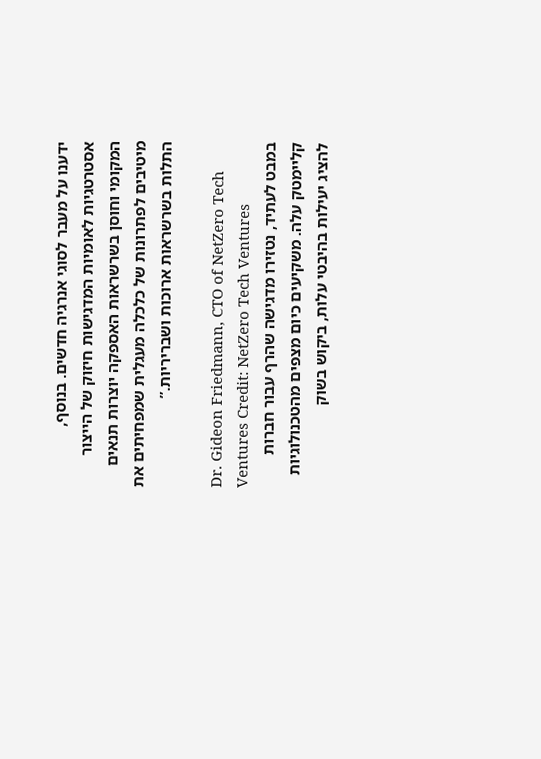ידענו על מעבר לסוגי אנרגיה חדשים. בנוסף, אסטרטגיות לאומיות המדגישות חיזוק של הייצור המקומי וחוסן בשרשראות האספקה יוצרות תנאים מיטיבים לפתרונות של כלכלה מעגלית שמפחיתים את התלות בשרשראות ארוכות ושבריריות.”

Dr. Gideon Friedmann, CTO of NetZero Tech Ventures Credit: NetZero Tech Ventures
במבט לעתיד, נטזירו מדגישה שהרף עבור חברות קליימטק עלה. משקיעים כיום מצפים מהטכנולוגיות להציג יעילות בהיבטי עלות, ביקוש בשוק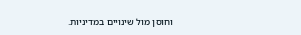וחוסן מול שינויים במדיניות.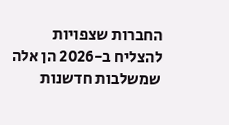החברות שצפויות להצליח ב-2026 הן אלה שמשלבות חדשנות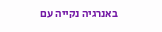באנרגיה נקייה עם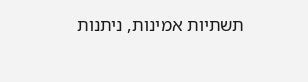תשתיות אמינות, ניתנות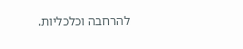להרחבה וכלכליות.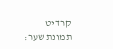קרדיט תמונת שער: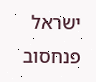ישראל פנחסוב